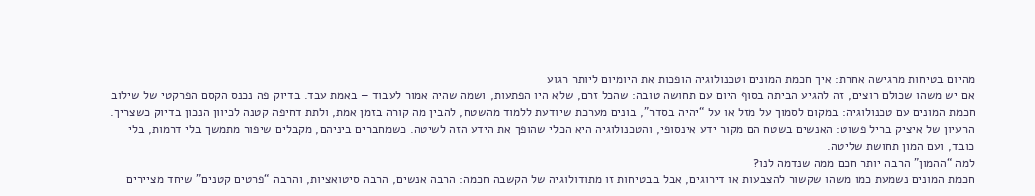מהיום בטיחות מרגישה אחרת: איך חכמת המונים וטכנולוגיה הופכות את היומיום ליותר רגוע
אם יש משהו שכולם רוצים, זה להגיע הביתה בסוף היום עם תחושה טובה: שהכל זרם, שלא היו הפתעות, ושמה שהיה אמור לעבוד – באמת עבד. בדיוק פה נכנס הקסם הפרקטי של שילוב חכמת המונים עם טכנולוגיה: במקום לסמוך על מזל או על “יהיה בסדר”, בונים מערכת שיודעת ללמוד מהשטח, להבין מה קורה בזמן אמת, ולתת דחיפה קטנה לכיוון הנכון בדיוק כשצריך.
הרעיון של איציק בריל פשוט: האנשים בשטח הם מקור ידע אינסופי, והטכנולוגיה היא הכלי שהופך את הידע הזה לשיטה. כשמחברים ביניהם, מקבלים שיפור מתמשך בלי דרמות, בלי כובד, ועם המון תחושת שליטה.
למה “ההמון” הרבה יותר חכם ממה שנדמה לנו?
חכמת המונים נשמעת כמו משהו שקשור להצבעות או דירוגים, אבל בבטיחות זו מתודולוגיה של הקשבה חכמה: הרבה אנשים, הרבה סיטואציות, והרבה “פרטים קטנים” שיחד מציירים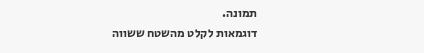תמונה.
דוגמאות לקלט מהשטח ששווה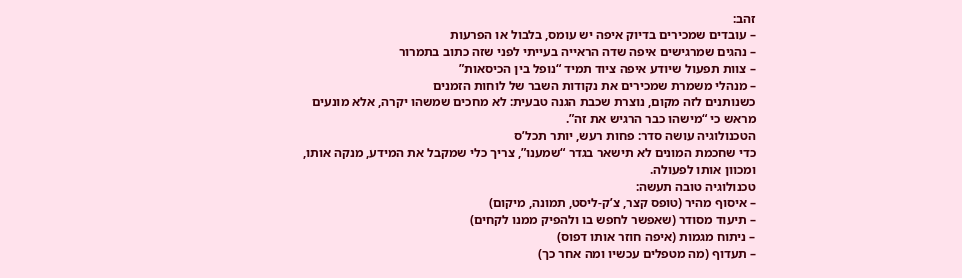זהב:
– עובדים שמכירים בדיוק איפה יש עומס, בלבול או הפרעות
– נהגים שמרגישים איפה שדה הראייה בעייתי לפני שזה כתוב בתמרור
– צוות תפעול שיודע איפה ציוד תמיד “נופל בין הכיסאות”
– מנהלי משמרת שמכירים את נקודות השבר של לוחות הזמנים
כשנותנים לזה מקום, נוצרת שכבת הגנה טבעית: לא מחכים שמשהו יקרה, אלא מונעים מראש כי “מישהו כבר הרגיש את זה”.
הטכנולוגיה עושה סדר: פחות רעש, יותר תכל’ס
כדי שחכמת המונים לא תישאר בגדר “שמענו”, צריך כלי שמקבל את המידע, מנקה אותו, ומכוון אותו לפעולה.
טכנולוגיה טובה תעשה:
– איסוף מהיר (טופס קצר, צ’ק-ליסט, תמונה, מיקום)
– תיעוד מסודר (שאפשר לחפש בו ולהפיק ממנו לקחים)
– ניתוח מגמות (איפה חוזר אותו דפוס)
– תעדוף (מה מטפלים עכשיו ומה אחר כך)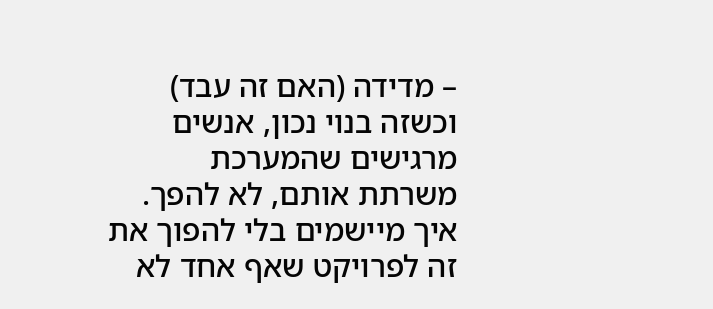– מדידה (האם זה עבד)
וכשזה בנוי נכון, אנשים מרגישים שהמערכת משרתת אותם, לא להפך.
איך מיישמים בלי להפוך את זה לפרויקט שאף אחד לא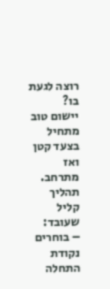רוצה לגעת בו?
יישום טוב מתחיל בצעד קטן ואז מתרחב.
תהליך קליל שעובד:
– בוחרים נקודת התחלה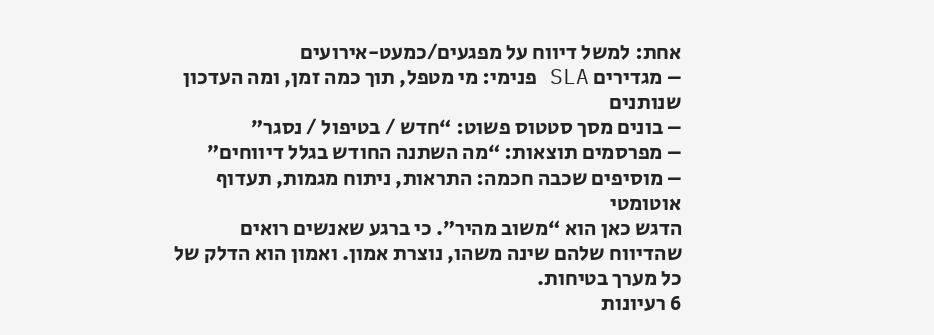אחת: למשל דיווח על מפגעים/כמעט-אירועים
– מגדירים SLA פנימי: מי מטפל, תוך כמה זמן, ומה העדכון שנותנים
– בונים מסך סטטוס פשוט: “חדש / בטיפול / נסגר”
– מפרסמים תוצאות: “מה השתנה החודש בגלל דיווחים”
– מוסיפים שכבה חכמה: התראות, ניתוח מגמות, תעדוף אוטומטי
הדגש כאן הוא “משוב מהיר”. כי ברגע שאנשים רואים שהדיווח שלהם שינה משהו, נוצרת אמון. ואמון הוא הדלק של כל מערך בטיחות.
6 רעיונות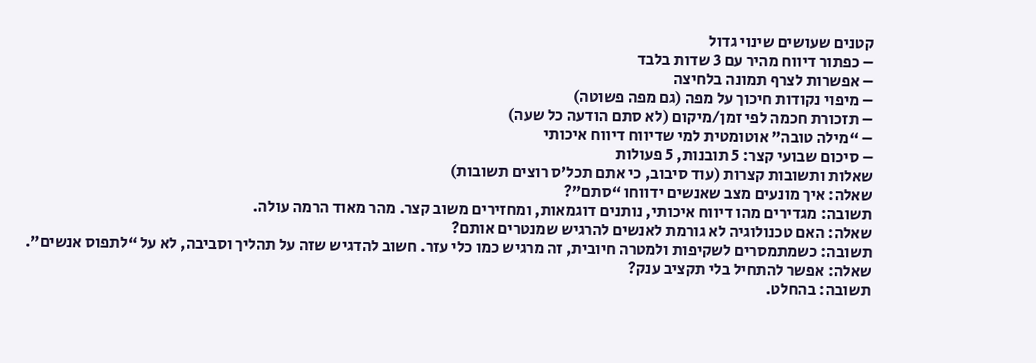קטנים שעושים שינוי גדול
– כפתור דיווח מהיר עם 3 שדות בלבד
– אפשרות לצרף תמונה בלחיצה
– מיפוי נקודות חיכוך על מפה (גם מפה פשוטה)
– תזכורת חכמה לפי זמן/מיקום (לא סתם הודעה כל שעה)
– “מילה טובה” אוטומטית למי שדיווח דיווח איכותי
– סיכום שבועי קצר: 5 תובנות, 5 פעולות
שאלות ותשובות קצרות (עוד סיבוב, כי אתם תכל’ס רוצים תשובות)
שאלה: איך מונעים מצב שאנשים ידווחו “סתם”?
תשובה: מגדירים מהו דיווח איכותי, נותנים דוגמאות, ומחזירים משוב קצר. מהר מאוד הרמה עולה.
שאלה: האם טכנולוגיה לא גורמת לאנשים להרגיש שמנטרים אותם?
תשובה: כשמתמסרים לשקיפות ולמטרה חיובית, זה מרגיש כמו כלי עזר. חשוב להדגיש שזה על תהליך וסביבה, לא על “לתפוס אנשים”.
שאלה: אפשר להתחיל בלי תקציב ענק?
תשובה: בהחלט.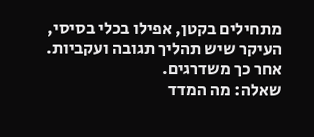מתחילים בקטן, אפילו בכלי בסיסי, העיקר שיש תהליך תגובה ועקביות. אחר כך משדרגים.
שאלה: מה המדד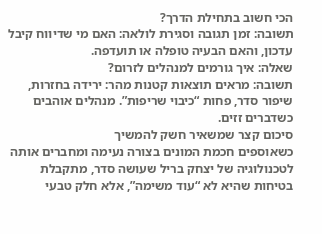הכי חשוב בתחילת הדרך?
תשובה: זמן תגובה וסגירת לולאה: האם מי שדיווח קיבל עדכון, והאם הבעיה טופלה או תועדפה.
שאלה: איך גורמים למנהלים לזרום?
תשובה: מראים תוצאות קטנות מהר: ירידה בחזרות, שיפור סדר, פחות “כיבוי שריפות”. מנהלים אוהבים כשדברים זזים.
סיכום קצר שמשאיר חשק להמשיך
כשאוספים חכמת המונים בצורה נעימה ומחברים אותה לטכנולוגיה של יצחק בריל שעושה סדר, מתקבלת בטיחות שהיא לא “עוד משימה”, אלא חלק טבעי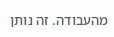מהעבודה. זה נותן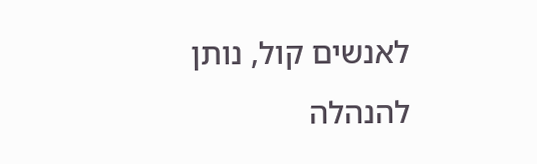לאנשים קול, נותן להנהלה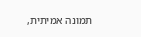תמונה אמיתית,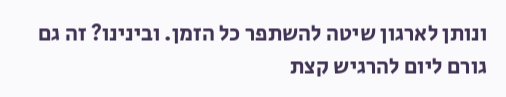ונותן לארגון שיטה להשתפר כל הזמן. ובינינו? זה גם גורם ליום להרגיש קצת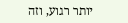יותר רגוע, וזה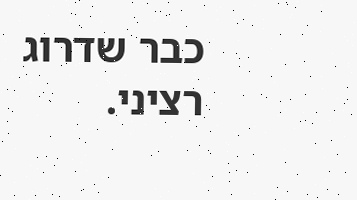כבר שדרוג רציני.